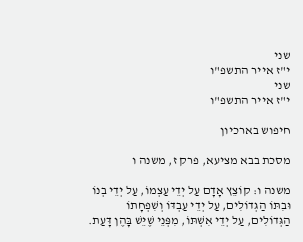שני
י"ז אייר התשפ"ו
שני
י"ז אייר התשפ"ו

חיפוש בארכיון

מסכת בבא מציעא, פרק ז, משנה ו

משנה ו: קוֹצֵץ אָדָם עַל יְדֵי עַצְמוֹ, עַל יְדֵי בְנוֹ וּבִתּוֹ הַגְּדוֹלִים, עַל יְדֵי עַבְדּוֹ וְשִׁפְחָתוֹ הַגְּדוֹלִים, עַל יְדֵי אִשְׁתּוֹ, מִפְּנֵי שֶׁיֵּשׁ בָּהֶן דָּעַת.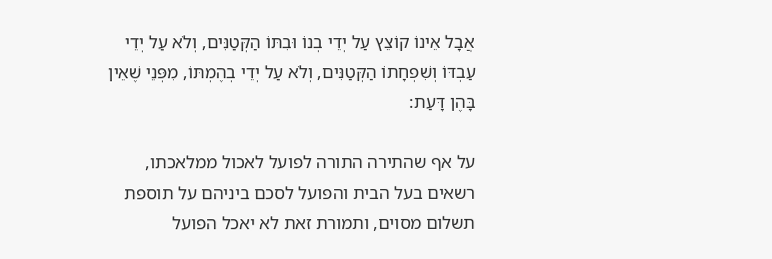אֲבָל אֵינוֹ קוֹצֵץ עַל יְדֵי בְנוֹ וּבִתּוֹ הַקְּטַנִּים, וְלֹא עַל יְדֵי עַבְדּוֹ וְשִׁפְחָתוֹ הַקְּטַנִּים, וְלֹא עַל יְדֵי בְהֶמְתּוֹ, מִפְּנֵי שֶׁאֵין בָּהֶן דָּעַת:

על אף שהתירה התורה לפועל לאכול ממלאכתו, רשאים בעל הבית והפועל לסכם ביניהם על תוספת תשלום מסוים, ותמורת זאת לא יאכל הפועל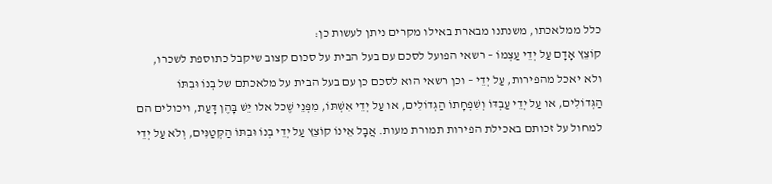כלל ממלאכתו, משנתנו מבארת באילו מקרים ניתן לעשות כן:
קוֹצֵץ אָדָם עַל יְדֵי עַצְמוֹ – רשאי הפועל לסכם עם בעל הבית על סכום קצוב שיקבל כתוספת לשכרו, ולא יאכל מהפירות, עַל יְדֵי – וכן רשאי הוא לסכם כן עם בעל הבית על מלאכתם של בְנוֹ וּבִתּוֹ הַגְּדוֹלִים, או עַל יְדֵי עַבְדּוֹ וְשִׁפְחָתוֹ הַגְּדוֹלִים, או עַל יְדֵי אִשְׁתּוֹ, מִפְּנֵי שֶׁכל אלו יֵּשׁ בָּהֶן דָּעַת, ויכולים הם למחול על זכותם באכילת הפירות תמורת מעות. אֲבָל אֵינוֹ קוֹצֵץ עַל יְדֵי בְנוֹ וּבִתּוֹ הַקְּטַנִּים, וְלֹא עַל יְדֵי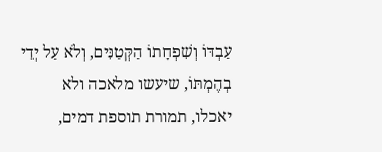עַבְדּוֹ וְשִׁפְחָתוֹ הַקְּטַנִּים, וְלֹא עַל יְדֵי בְהֶמְתּוֹ, שיעשו מלאכה ולא יאכלו, תמורת תוספת דמים,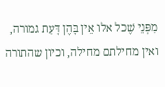מִפְּנֵי שֶׁכל אלו אֵין בָּהֶן דָּעַת גמורה, ואין מחילתם מחילה, וכיון שהתורה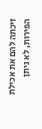זיכתה להם את אכילת הפירות, לא ניתן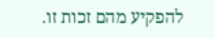להפקיע מהם זכות זו.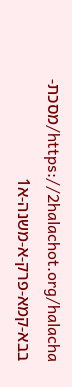https://2halachot.org/halacha/מסכת-בבא-קמא-פרק-א-משנה-א1